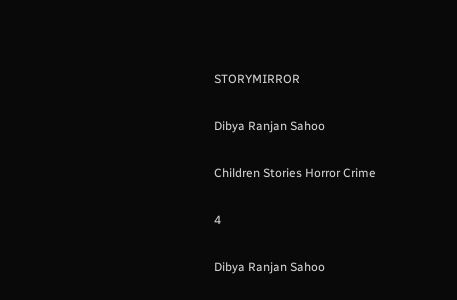STORYMIRROR

Dibya Ranjan Sahoo

Children Stories Horror Crime

4

Dibya Ranjan Sahoo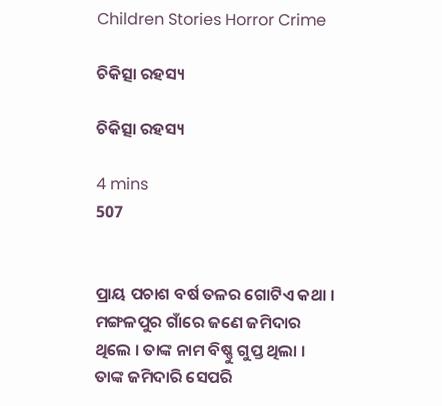Children Stories Horror Crime

ଚିକିତ୍ସା ରହସ୍ୟ

ଚିକିତ୍ସା ରହସ୍ୟ

4 mins
507


ପ୍ରାୟ ପଚାଶ ବର୍ଷ ତଳର ଗୋଟିଏ କଥା । ମଙ୍ଗଳପୁର ଗାଁରେ ଜଣେ ଜମିଦାର ଥିଲେ । ତାଙ୍କ ନାମ ବିଷ୍ଣୁ ଗୁପ୍ତ ଥିଲା । ତାଙ୍କ ଜମିଦାରି ସେପରି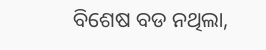ବିଶେଷ ବଡ ନଥିଲା,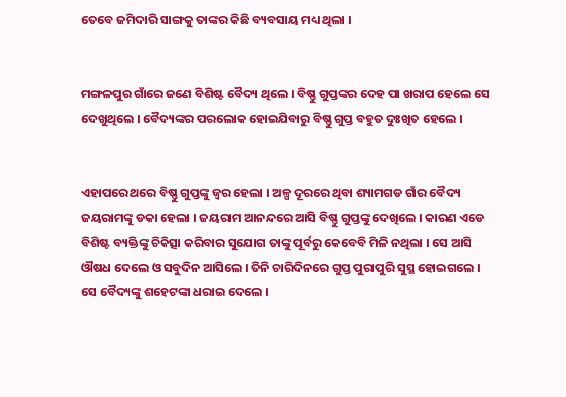ତେବେ ଜମିଦାରି ସାଙ୍ଗକୁ ତାଙ୍କର କିଛି ବ୍ୟବସାୟ ମଧ୍ୟ ଥିଲା ।


ମଙ୍ଗଳପୁର ଗାଁରେ ଜଣେ ବିଶିଷ୍ଟ ବୈଦ୍ୟ ଥିଲେ । ବିଷ୍ଣୁ ଗୁପ୍ତଙ୍କର ଦେହ ପା ଖରାପ ହେଲେ ସେ ଦେଖୁଥିଲେ । ବୈଦ୍ୟଙ୍କର ପରଲୋକ ହୋଇଯିବାରୁ ବିଷ୍ଣୁ ଗୁପ୍ତ ବହୁତ ଦୁଃଖିତ ହେଲେ ।


ଏହାପରେ ଥରେ ବିଷ୍ଣୁ ଗୁପ୍ତଙ୍କୁ ଜ୍ୱର ହେଲା । ଅଳ୍ପ ଦୂରରେ ଥିବା ଶ୍ୟାମଗଡ ଗାଁର ବୈଦ୍ୟ ଜୟରାମଙ୍କୁ ଡକା ହେଲା । ଜୟରାମ ଆନନ୍ଦରେ ଆସି ବିଷ୍ଣୁ ଗୁପ୍ତଙ୍କୁ ଦେଖିଲେ । କାରଣ ଏଡେ ବିଶିଷ୍ଟ ବ୍ୟକ୍ତିଙ୍କୁ ଚିକିତ୍ସା କରିବାର ସୁଯୋଗ ତାଙ୍କୁ ପୂର୍ବରୁ କେବେବି ମିଳି ନଥିଲା । ସେ ଆସି ଔଷଧ ଦେଲେ ଓ ସବୁଦିନ ଆସିଲେ । ତିନି ଚାରିଦିନରେ ଗୁପ୍ତ ପୁରାପୁରି ସୁସ୍ଥ ହୋଇଗଲେ । ସେ ବୈଦ୍ୟଙ୍କୁ ଶହେଟଙ୍କା ଧରାଇ ଦେଲେ ।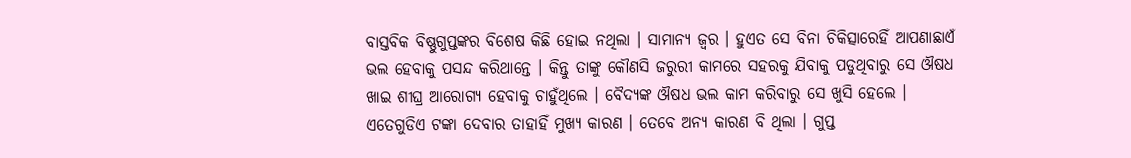ବାସ୍ତବିକ ବିଷ୍ଣୁଗୁପ୍ତଙ୍କର ବିଶେଷ କିଛି ହୋଇ ନଥିଲା । ସାମାନ୍ୟ ଜ୍ୱର । ହୁଏତ ସେ ବିନା ଚିକିତ୍ସାରେହିଁ ଆପଣାଛାଏଁ ଭଲ ହେବାକୁ ପସନ୍ଦ କରିଥାନ୍ତେ । କିନ୍ତୁ ତାଙ୍କୁ କୌଣସି ଜରୁରୀ କାମରେ ସହରକୁ ଯିବାକୁ ପଡୁଥିବାରୁ ସେ ଔଷଧ ଖାଇ ଶୀଘ୍ର ଆରୋଗ୍ୟ ହେବାକୁ ଚାହୁଁଥିଲେ । ବୈଦ୍ୟଙ୍କ ଔଷଧ ଭଲ କାମ କରିବାରୁ ସେ ଖୁସି ହେଲେ । ଏତେଗୁଡିଏ ଟଙ୍କା ଦେବାର ତାହାହିଁ ମୁଖ୍ୟ କାରଣ । ତେବେ ଅନ୍ୟ କାରଣ ବି ଥିଲା । ଗୁପ୍ତ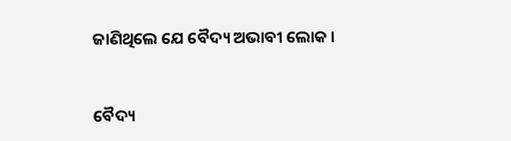ଜାଣିଥିଲେ ଯେ ବୈଦ୍ୟ ଅଭାବୀ ଲୋକ ।


ବୈଦ୍ୟ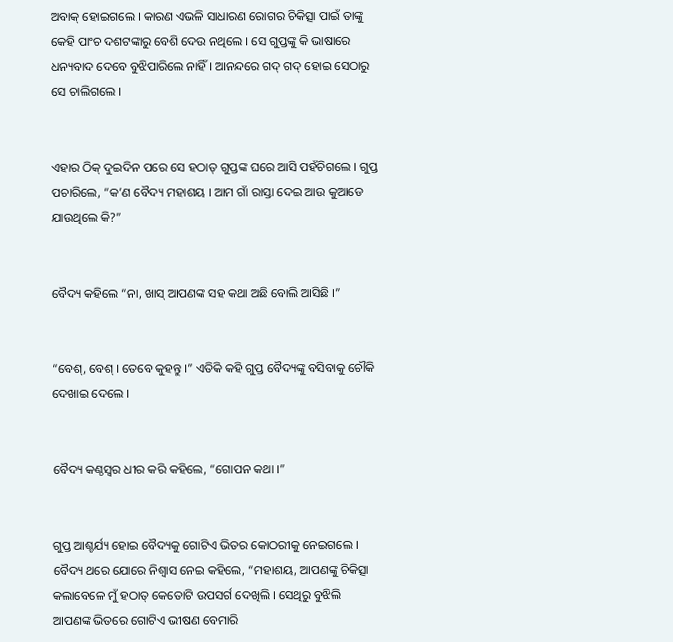ଅବାକ୍ ହୋଇଗଲେ । କାରଣ ଏଭଳି ସାଧାରଣ ରୋଗର ଚିକିତ୍ସା ପାଇଁ ତାଙ୍କୁ କେହି ପାଂଚ ଦଶଟଙ୍କାରୁ ବେଶି ଦେଉ ନଥିଲେ । ସେ ଗୁପ୍ତଙ୍କୁ କି ଭାଷାରେ ଧନ୍ୟବାଦ ଦେବେ ବୁଝିପାରିଲେ ନାହିଁ । ଆନନ୍ଦରେ ଗଦ୍ ଗଦ୍ ହୋଇ ସେଠାରୁ ସେ ଚାଲିଗଲେ ।


ଏହାର ଠିକ୍ ଦୁଇଦିନ ପରେ ସେ ହଠାତ୍ ଗୁପ୍ତଙ୍କ ଘରେ ଆସି ପହଁଚିଗଲେ । ଗୁପ୍ତ ପଚାରିଲେ, “କ’ଣ ବୈଦ୍ୟ ମହାଶୟ । ଆମ ଗାଁ ରାସ୍ତା ଦେଇ ଆଉ କୁଆଡେ ଯାଉଥିଲେ କି?”


ବୈଦ୍ୟ କହିଲେ “ନା, ଖାସ୍ ଆପଣଙ୍କ ସହ କଥା ଅଛି ବୋଲି ଆସିଛି ।”


“ବେଶ୍, ବେଶ୍ । ତେବେ କୁହନ୍ତୁ ।” ଏତିକି କହି ଗୁପ୍ତ ବୈଦ୍ୟଙ୍କୁ ବସିବାକୁ ଚୌକି ଦେଖାଇ ଦେଲେ ।


ବୈଦ୍ୟ କଣ୍ଠସ୍ୱର ଧୀର କରି କହିଲେ, “ଗୋପନ କଥା ।”


ଗୁପ୍ତ ଆଶ୍ଚର୍ଯ୍ୟ ହୋଇ ବୈଦ୍ୟକୁ ଗୋଟିଏ ଭିତର କୋଠରୀକୁ ନେଇଗଲେ । ବୈଦ୍ୟ ଥରେ ଯୋରେ ନିଶ୍ୱାସ ନେଇ କହିଲେ, “ମହାଶୟ, ଆପଣଙ୍କୁ ଚିକିତ୍ସା କଲାବେଳେ ମୁଁ ହଠାତ୍ କେତୋଟି ଉପସର୍ଗ ଦେଖିଲି । ସେଥିରୁ ବୁଝିଲି ଆପଣଙ୍କ ଭିତରେ ଗୋଟିଏ ଭୀଷଣ ବେମାରି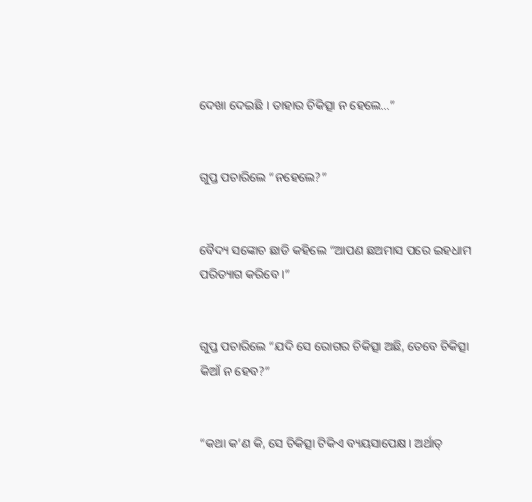ଦେଖା ଦେଇଛି । ତାହାର ଚିକିତ୍ସା ନ ହେଲେ…”


ଗୁପ୍ତ ପଚାରିଲେ “ନହେଲେ?”


ବୈଦ୍ୟ ସଙ୍କୋଚ ଛାଡି କହିଲେ “ଆପଣ ଛଅମାସ ପରେ ଇହଧାମ ପରିତ୍ୟାଗ କରିବେ ।”


ଗୁପ୍ତ ପଚାରିଲେ “ଯଦି ସେ ରୋଗର ଚିକିତ୍ସା ଅଛି, ତେବେ ଚିକିତ୍ସା କିଆଁ ନ ହେବ?”


“କଥା କ’ଣ କି, ସେ ଚିକିତ୍ସା ଟିକିଏ ବ୍ୟୟସାପେକ୍ଷ । ଅର୍ଥାତ୍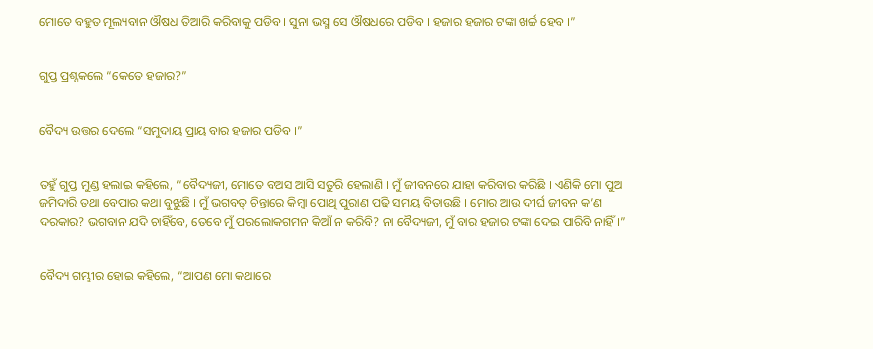ମୋତେ ବହୁତ ମୂଲ୍ୟବାନ ଔଷଧ ତିଆରି କରିବାକୁ ପଡିବ । ସୁନା ଭସ୍ମ ସେ ଔଷଧରେ ପଡିବ । ହଜାର ହଜାର ଟଙ୍କା ଖର୍ଚ୍ଚ ହେବ ।”


ଗୁପ୍ତ ପ୍ରଶ୍ନକଲେ “କେତେ ହଜାର?”


ବୈଦ୍ୟ ଉତ୍ତର ଦେଲେ “ସମୁଦାୟ ପ୍ରାୟ ବାର ହଜାର ପଡିବ ।”


ତହୁଁ ଗୁପ୍ତ ମୁଣ୍ଡ ହଲାଇ କହିଲେ, “ବୈଦ୍ୟଜୀ, ମୋତେ ବଅସ ଆସି ସତୁରି ହେଲାଣି । ମୁଁ ଜୀବନରେ ଯାହା କରିବାର କରିଛି । ଏଣିକି ମୋ ପୁଅ ଜମିଦାରି ତଥା ବେପାର କଥା ବୁଝୁଛି । ମୁଁ ଭଗବତ୍ ଚିନ୍ତାରେ କିମ୍ବା ପୋଥି ପୁରାଣ ପଢି ସମୟ ବିତାଉଛି । ମୋର ଆଉ ଦୀର୍ଘ ଜୀବନ କ’ଣ ଦରକାର? ଭଗବାନ ଯଦି ଚାହିଁବେ, ତେବେ ମୁଁ ପରଲୋକଗମନ କିଆଁ ନ କରିବି? ନା ବୈଦ୍ୟଜୀ, ମୁଁ ବାର ହଜାର ଟଙ୍କା ଦେଇ ପାରିବି ନାହିଁ ।”


ବୈଦ୍ୟ ଗମ୍ଭୀର ହୋଇ କହିଲେ, “ଆପଣ ମୋ କଥାରେ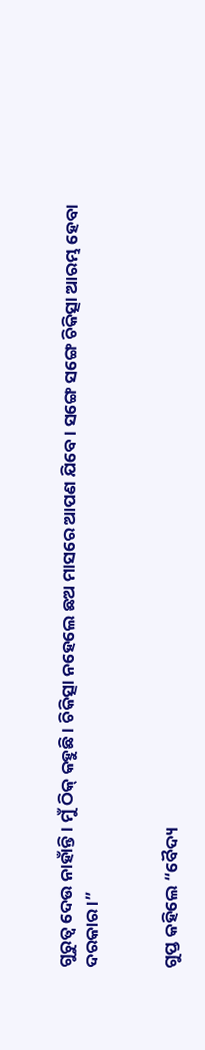ଗୁରୁତ୍ୱ ଦେଉ ନାହାଁନ୍ତି । ମୁଁ ଠିକ୍ କହୁଛି । ଚିକିତ୍ସା ନହେଲେ ଛଅ ମାସରେ ଆପଣ ଯିବେ । ସଙ୍ଗେ ସଙ୍ଗେ ଚିକିତ୍ସା ଆରମ୍ଭ ହେବା ଦରକାର ।”


ଗୁପ୍ତ କହିଲେ “ବୈଦ୍ୟ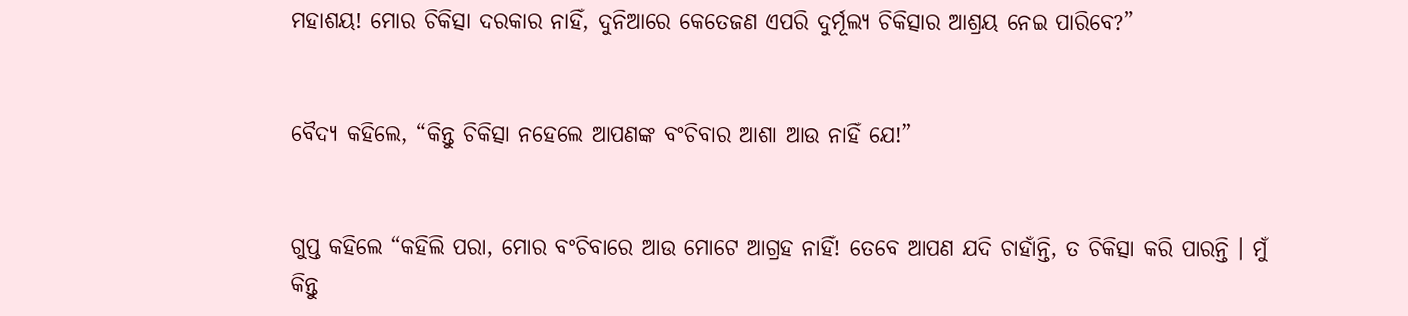ମହାଶୟ! ମୋର ଚିକିତ୍ସା ଦରକାର ନାହିଁ, ଦୁନିଆରେ କେତେଜଣ ଏପରି ଦୁର୍ମୂଲ୍ୟ ଚିକିତ୍ସାର ଆଶ୍ରୟ ନେଇ ପାରିବେ?”


ବୈଦ୍ୟ କହିଲେ, “କିନ୍ତୁ ଚିକିତ୍ସା ନହେଲେ ଆପଣଙ୍କ ବଂଚିବାର ଆଶା ଆଉ ନାହିଁ ଯେ!”


ଗୁପ୍ତ କହିଲେ “କହିଲି ପରା, ମୋର ବଂଚିବାରେ ଆଉ ମୋଟେ ଆଗ୍ରହ ନାହିଁ! ତେବେ ଆପଣ ଯଦି ଚାହାଁନ୍ତି, ତ ଚିକିତ୍ସା କରି ପାରନ୍ତି । ମୁଁ କିନ୍ତୁ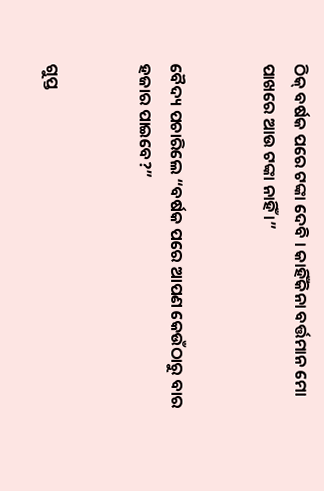ଠିକ୍ ବର୍ଷକ ପରେ ଟଙ୍କା ଦେବି । କାହିଁକିନା ବର୍ତ୍ତମାନ ମୋ ପାଖରେ ଆଉ ଟଙ୍କା ନାହିଁ ।”


ବୈଦ୍ୟ ପଚାରିଲେ “ବର୍ଷକ ପରେ ଆପଣ କେଉଁଠାରୁ ବାର ହଜାର ପାଇବେ?”


ଗୁପ୍ତ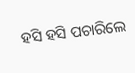ହସି ହସି ପଚାରିଲେ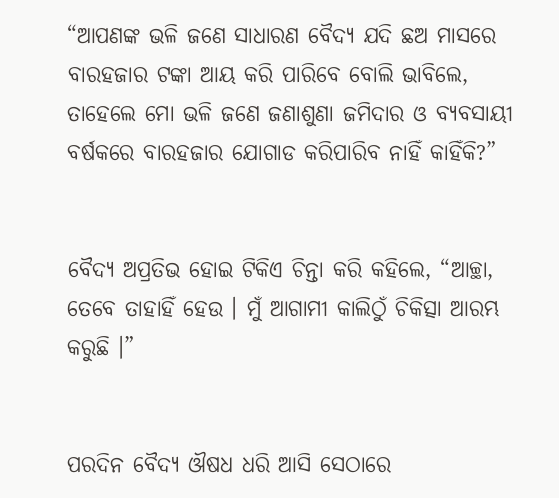“ଆପଣଙ୍କ ଭଳି ଜଣେ ସାଧାରଣ ବୈଦ୍ୟ ଯଦି ଛଅ ମାସରେ ବାରହଜାର ଟଙ୍କା ଆୟ କରି ପାରିବେ ବୋଲି ଭାବିଲେ, ତାହେଲେ ମୋ ଭଳି ଜଣେ ଜଣାଶୁଣା ଜମିଦାର ଓ ବ୍ୟବସାୟୀ ବର୍ଷକରେ ବାରହଜାର ଯୋଗାଡ କରିପାରିବ ନାହିଁ କାହିଁକି?”


ବୈଦ୍ୟ ଅପ୍ରତିଭ ହୋଇ ଟିକିଏ ଚିନ୍ତା କରି କହିଲେ, “ଆଚ୍ଛା, ତେବେ ତାହାହିଁ ହେଉ । ମୁଁ ଆଗାମୀ କାଲିଠୁଁ ଚିକିତ୍ସା ଆରମ୍ଭ କରୁଛି ।”


ପରଦିନ ବୈଦ୍ୟ ଔଷଧ ଧରି ଆସି ସେଠାରେ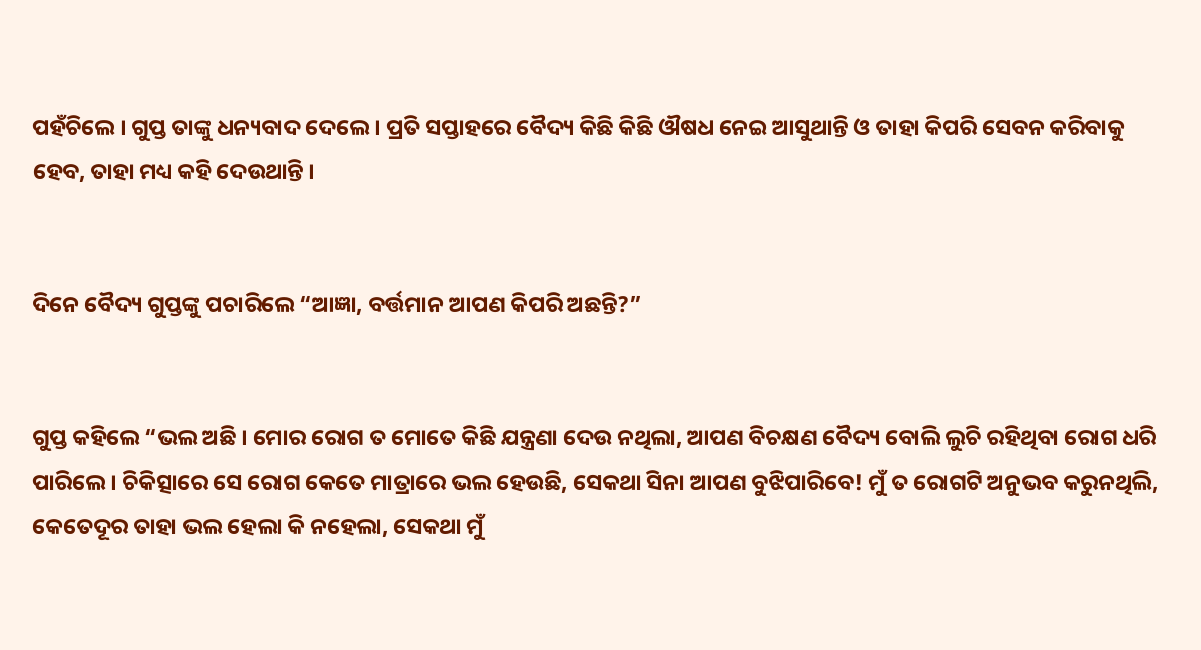ପହଁଚିଲେ । ଗୁପ୍ତ ତାଙ୍କୁ ଧନ୍ୟବାଦ ଦେଲେ । ପ୍ରତି ସପ୍ତାହରେ ବୈଦ୍ୟ କିଛି କିଛି ଔଷଧ ନେଇ ଆସୁଥାନ୍ତି ଓ ତାହା କିପରି ସେବନ କରିବାକୁ ହେବ, ତାହା ମଧ୍ୟ କହି ଦେଉଥାନ୍ତି ।


ଦିନେ ବୈଦ୍ୟ ଗୁପ୍ତଙ୍କୁ ପଚାରିଲେ “ଆଜ୍ଞା, ବର୍ତ୍ତମାନ ଆପଣ କିପରି ଅଛନ୍ତି?”


ଗୁପ୍ତ କହିଲେ “ଭଲ ଅଛି । ମୋର ରୋଗ ତ ମୋତେ କିଛି ଯନ୍ତ୍ରଣା ଦେଉ ନଥିଲା, ଆପଣ ବିଚକ୍ଷଣ ବୈଦ୍ୟ ବୋଲି ଲୁଚି ରହିଥିବା ରୋଗ ଧରି ପାରିଲେ । ଚିକିତ୍ସାରେ ସେ ରୋଗ କେତେ ମାତ୍ରାରେ ଭଲ ହେଉଛି, ସେକଥା ସିନା ଆପଣ ବୁଝିପାରିବେ! ମୁଁ ତ ରୋଗଟି ଅନୁଭବ କରୁନଥିଲି, କେତେଦୂର ତାହା ଭଲ ହେଲା କି ନହେଲା, ସେକଥା ମୁଁ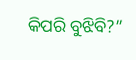କିପରି ବୁଝିବି?”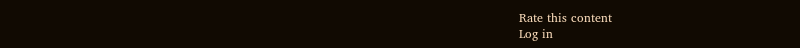Rate this content
Log in